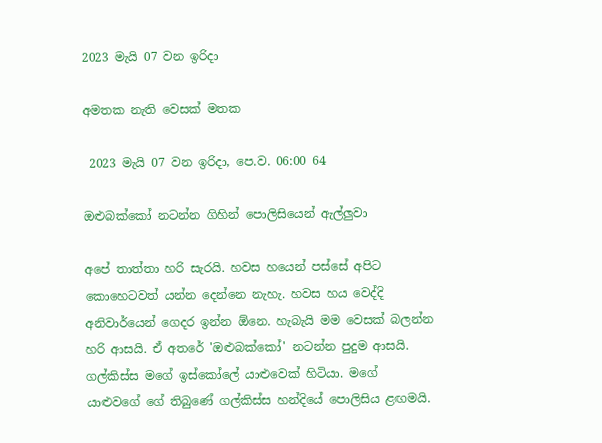2023 මැයි 07 වන ඉරිදා

අමතක නැති වෙසක් මතක

 2023 මැයි 07 වන ඉරිදා, පෙ.ව. 06:00 64

ඔළුබක්කෝ නටන්න ගිහින් පොලිසියෙන් ඇල්ලුවා

අපේ තාත්තා හරි සැරයි. හවස හයෙන් පස්සේ අපිට කොහෙටවත් යන්න දෙන්නෙ නැහැ. හවස හය වෙද්දි අනිවාර්යෙන් ගෙදර ඉන්න ඕනෙ. හැබැයි මම වෙසක් බලන්න හරි ආසයි. ඒ අතරේ 'ඔළුබක්කෝ' නටන්න පුදුම ආසයි. ගල්කිස්ස මගේ ඉස්කෝලේ යාළුවෙක් හිටියා. මගේ යාළුවගේ ගේ තිබුණේ ගල්කිස්ස හන්දියේ පොලිසිය ළඟමයි.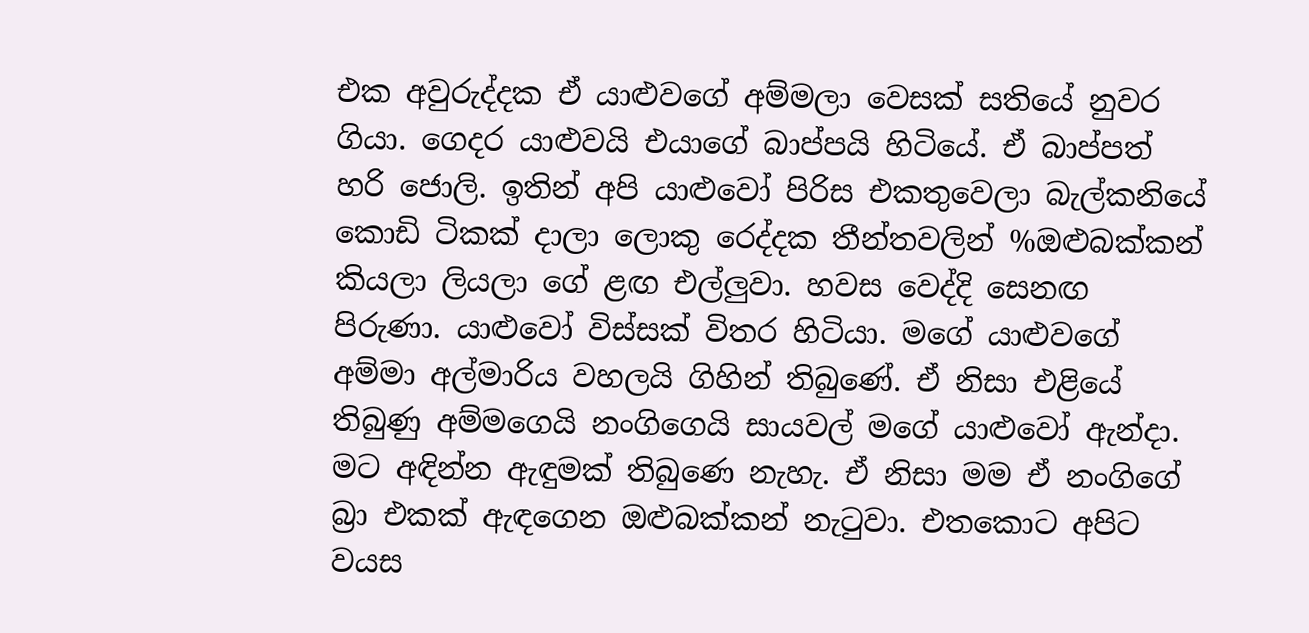එක අවුරුද්දක ඒ යාළුවගේ අම්මලා වෙසක් සතියේ නුවර ගියා. ගෙදර යාළුවයි එයාගේ බාප්පයි හිටියේ. ඒ බාප්පත් හරි ජොලි. ඉතින් අපි යාළුවෝ පිරිස එකතුවෙලා බැල්කනියේ කොඩි ටිකක් දාලා ලොකු රෙද්දක තීන්තවලින් %ඔළුබක්කන් කියලා ලියලා ගේ ළඟ එල්ලුවා. හවස වෙද්දි සෙනඟ පිරුණා. යාළුවෝ විස්සක් විතර හිටියා. මගේ යාළුවගේ අම්මා අල්මාරිය වහලයි ගිහින් තිබුණේ. ඒ නිසා එළියේ තිබුණු අම්මගෙයි නංගිගෙයි සායවල් මගේ යාළුවෝ ඇන්දා. මට අඳින්න ඇඳුමක් තිබුණෙ නැහැ. ඒ නිසා මම ඒ නංගිගේ බ්‍රා එකක් ඇඳගෙන ඔළුබක්කන් නැටුවා. එතකොට අපිට වයස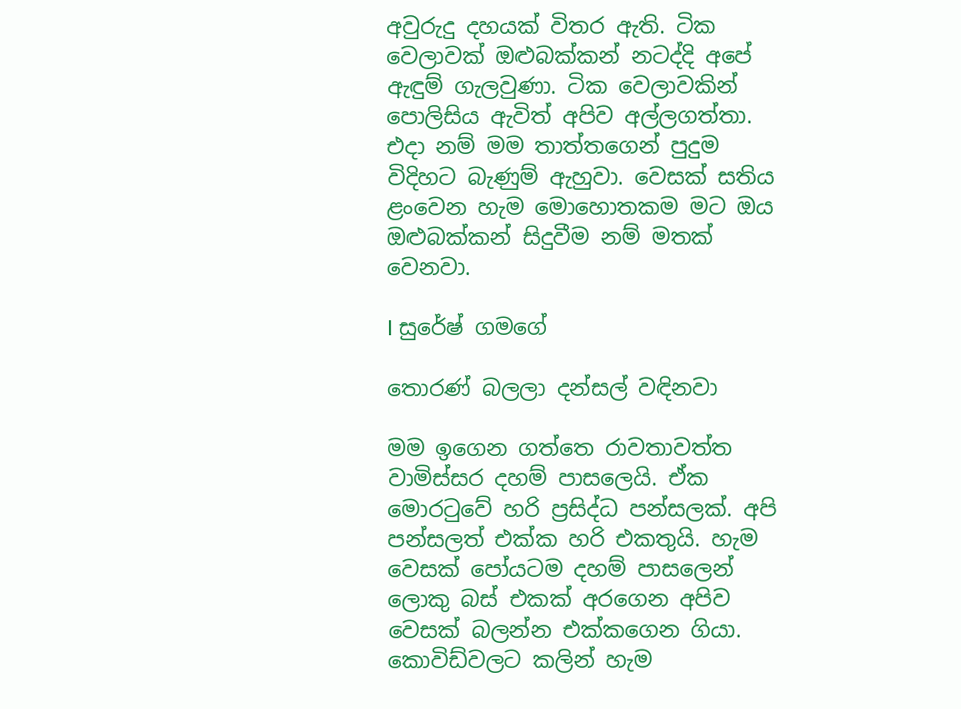අවුරුදු දහයක් විතර ඇති. ටික වෙලාවක් ඔළුබක්කන් නටද්දි අපේ ඇඳුම් ගැලවුණා. ටික වෙලාවකින් පොලිසිය ඇවිත් අපිව අල්ලගත්තා. එදා නම් මම තාත්තගෙන් පුදුම විදිහට බැණුම් ඇහුවා. වෙසක් සතිය ළංවෙන හැම මොහොතකම මට ඔය ඔළුබක්කන් සිදුවීම නම් මතක් වෙනවා.

I සුරේෂ් ගමගේ

තොරණ් බලලා දන්සල් වඳිනවා

මම ඉගෙන ගත්තෙ රාවතාවත්ත වාමිස්සර දහම් පාසලෙයි. ඒක මොරටුවේ හරි ප්‍රසිද්ධ පන්සලක්. අපි පන්සලත් එක්ක හරි එකතුයි. හැම වෙසක් පෝයටම දහම් පාසලෙන් ලොකු බස් එකක් අරගෙන අපිව වෙසක් බලන්න එක්කගෙන ගියා. කොවිඩ්වලට කලින් හැම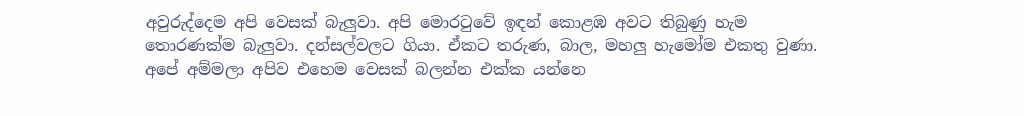අවුරුද්දෙම අපි වෙසක් බැලුවා. අපි මොරටුවේ ඉඳන් කොළඹ අවට තිබුණු හැම තොරණක්ම බැලුවා. දන්සල්වලට ගියා. ඒකට තරුණ, බාල, මහලු හැමෝම එකතු වුණා. අපේ අම්මලා අපිව එහෙම වෙසක් බලන්න එක්ක යන්නෙ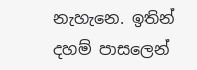නැහැනෙ. ඉතින් දහම් පාසලෙන්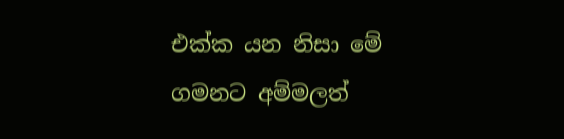එක්ක යන නිසා මේ ගමනට අම්මලත්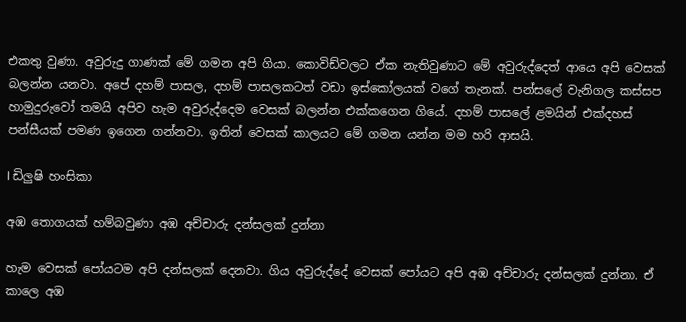එකතු වුණා. අවුරුදු ගාණක් මේ ගමන අපි ගියා. කොවිඩ්වලට ඒක නැතිවුණාට මේ අවුරුද්දෙත් ආයෙ අපි වෙසක් බලන්න යනවා. අපේ දහම් පාසල, දහම් පාසලකටත් වඩා ඉස්කෝලයක් වගේ තැනක්. පන්සලේ වැනිගල කස්සප හාමුදුරුවෝ තමයි අපිව හැම අවුරුද්දෙම වෙසක් බලන්න එක්කගෙන ගියේ. දහම් පාසලේ ළමයින් එක්දහස් පන්සීයක් පමණ ඉගෙන ගන්නවා. ඉතින් වෙසක් කාලයට මේ ගමන යන්න මම හරි ආසයි.

I ඩිලුෂි හංසිකා

අඹ තොගයක් හම්බවුණා අඹ අච්චාරු දන්සලක් දුන්නා

හැම වෙසක් පෝයටම අපි දන්සලක් දෙනවා. ගිය අවුරුද්දේ වෙසක් පෝයට අපි අඹ අච්චාරු දන්සලක් දුන්නා. ඒ කාලෙ අඹ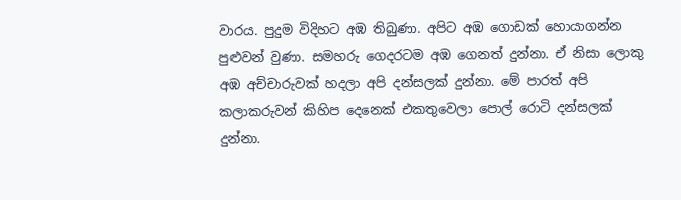වාරය. පුදුම විදිහට අඹ තිබුණා. අපිට අඹ ගොඩක් හොයාගන්න පුළුවන් වුණා. සමහරු ගෙදරටම අඹ ගෙනත් දුන්නා. ඒ නිසා ලොකු අඹ අච්චාරුවක් හදලා අපි දන්සලක් දුන්නා. මේ පාරත් අපි කලාකරුවන් කිහිප දෙනෙක් එකතුවෙලා පොල් රොටි දන්සලක් දුන්නා.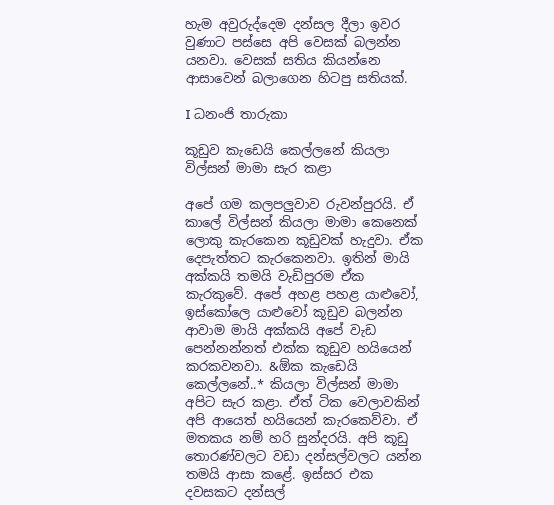හැම අවුරුද්දෙම දන්සල දීලා ඉවර වුණාට පස්සෙ අපි වෙසක් බලන්න යනවා. වෙසක් සතිය කියන්නෙ ආසාවෙන් බලාගෙන හිටපු සතියක්.

I ධනංජි තාරුකා

කූඩුව කැඩෙයි කෙල්ලනේ කියලා විල්සන් මාමා සැර කළා

අපේ ගම කලපලුවාව රුවන්පුරයි. ඒ කාලේ විල්සන් කියලා මාමා කෙනෙක් ලොකු කැරකෙන කූඩුවක් හැදුවා. ඒක දෙපැත්තට කැරකෙනවා. ඉතින් මායි අක්කයි තමයි වැඩිපුරම ඒක කැරකුවේ. අපේ අහළ පහළ යාළුවෝ, ඉස්කෝලෙ යාළුවෝ කූඩුව බලන්න ආවාම මායි අක්කයි අපේ වැඩ පෙන්නන්නත් එක්ක කූඩුව හයියෙන් කරකවනවා. &ඕක කැඩෙයි කෙල්ලනේ..* කියලා විල්සන් මාමා අපිට සැර කළා. ඒත් ටික වෙලාවකින් අපි ආයෙත් හයියෙන් කැරකෙව්වා. ඒ මතකය නම් හරි සුන්දරයි. අපි කූඩු තොරණ්වලට වඩා දන්සල්වලට යන්න තමයි ආසා කළේ. ඉස්සර එක දවසකට දන්සල්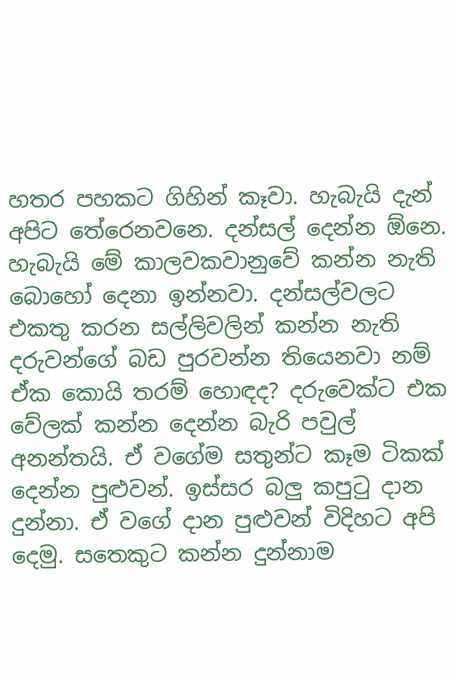හතර පහකට ගිහින් කෑවා. හැබැයි දැන් අපිට තේරෙනවනෙ. දන්සල් දෙන්න ඕනෙ. හැබැයි මේ කාලවකවානුවේ කන්න නැති බොහෝ දෙනා ඉන්නවා. දන්සල්වලට එකතු කරන සල්ලිවලින් කන්න නැති දරුවන්ගේ බඩ පුරවන්න තියෙනවා නම් ඒක කොයි තරම් හොඳද? දරුවෙක්ට එක වේලක් කන්න දෙන්න බැරි පවුල් අනන්තයි. ඒ වගේම සතුන්ට කෑම ටිකක් දෙන්න පුළුවන්. ඉස්සර බලු කපුටු දාන දුන්නා. ඒ වගේ දාන පුළුවන් විදිහට අපි දෙමු. සතෙකුට කන්න දුන්නාම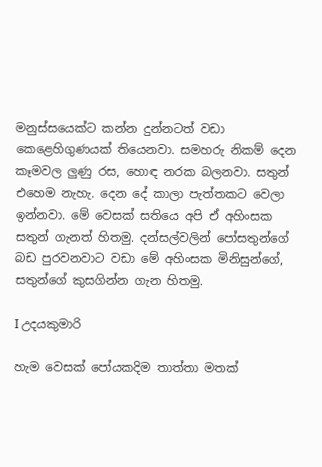මනුස්සයෙක්ට කන්න දුන්නටත් වඩා කෙළෙහිගුණයක් තියෙනවා. සමහරු නිකම් දෙන කෑමවල ලුණු රස, හොඳ නරක බලනවා. සතුන් එහෙම නැහැ. දෙන දේ කාලා පැත්තකට වෙලා ඉන්නවා. මේ වෙසක් සතියෙ අපි ඒ අහිංසක සතුන් ගැනත් හිතමු. දන්සල්වලින් පෝසතුන්ගේ බඩ පුරවනවාට වඩා මේ අහිංසක මිනිසුන්ගේ, සතුන්ගේ කුසගින්න ගැන හිතමු.

I උදයකුමාරි

හැම වෙසක් පෝයකදිම තාත්තා මතක්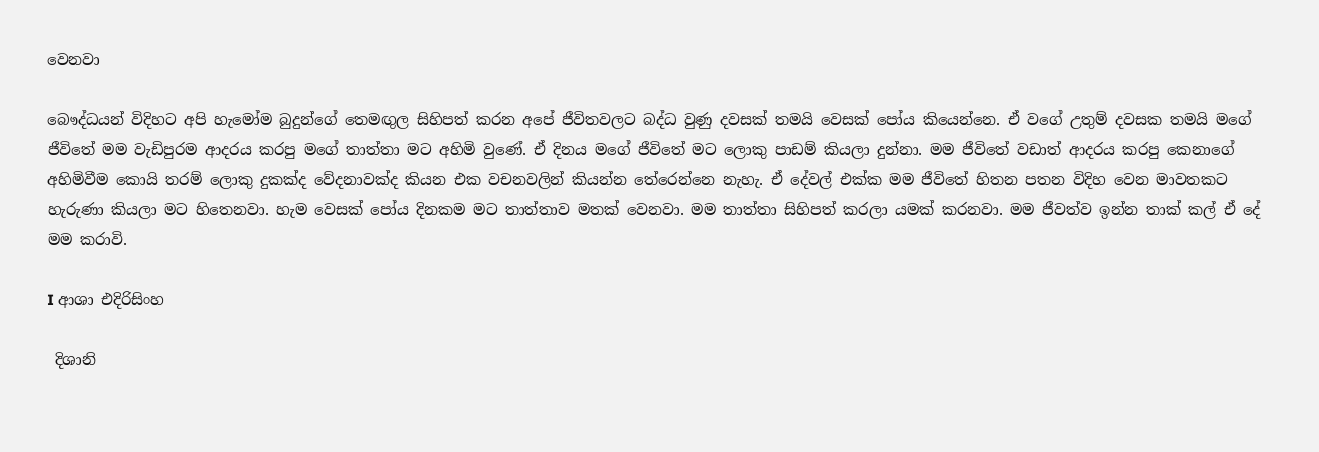වෙනවා

බෞද්ධයන් විදිහට අපි හැමෝම බුදුන්ගේ තෙමඟුල සිහිපත් කරන අපේ ජීවිතවලට බද්ධ වුණු දවසක් තමයි වෙසක් පෝය කියෙන්නෙ. ඒ වගේ උතුම් දවසක තමයි මගේ ජීවිතේ මම වැඩිපුරම ආදරය කරපු මගේ තාත්තා මට අහිමි වුණේ. ඒ දිනය මගේ ජීවිතේ මට ලොකු පාඩම් කියලා දුන්නා. මම ජීවිතේ වඩාත් ආදරය කරපු කෙනාගේ අහිමිවීම කොයි තරම් ලොකු දුකක්ද වේදනාවක්ද කියන එක වචනවලින් කියන්න තේරෙන්නෙ නැහැ. ඒ දේවල් එක්ක මම ජීවිතේ හිතන පතන විදිහ වෙන මාවතකට හැරුණා කියලා මට හිතෙනවා. හැම වෙසක් පෝය දිනකම මට තාත්තාව මතක් වෙනවා. මම තාත්තා සිහිපත් කරලා යමක් කරනවා. මම ජීවත්ව ඉන්න තාක් කල් ඒ දේ මම කරාවි.

I ආශා එදිරිසිංහ

 දිශානි